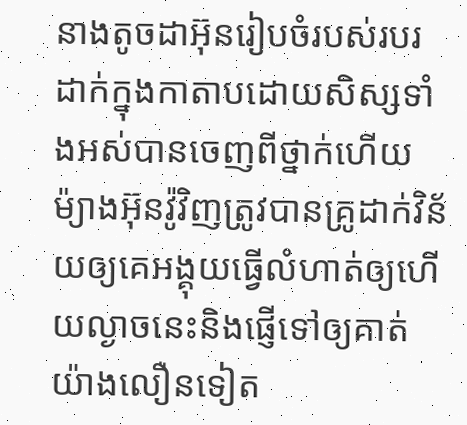នាងតូចដាអ៊ុនរៀបចំរបស់របរដាក់ក្នុងកាតាបដោយសិស្សទាំងអស់បានចេញពីថ្នាក់ហើយម៉្យាងអ៊ុនវ៉ូវិញត្រូវបានគ្រូដាក់វិន័យឲ្យគេអង្គុយធ្វើលំហាត់ឲ្យហើយល្ងាចនេះនិងផ្ញើទៅឲ្យគាត់យ៉ាងលឿនទៀត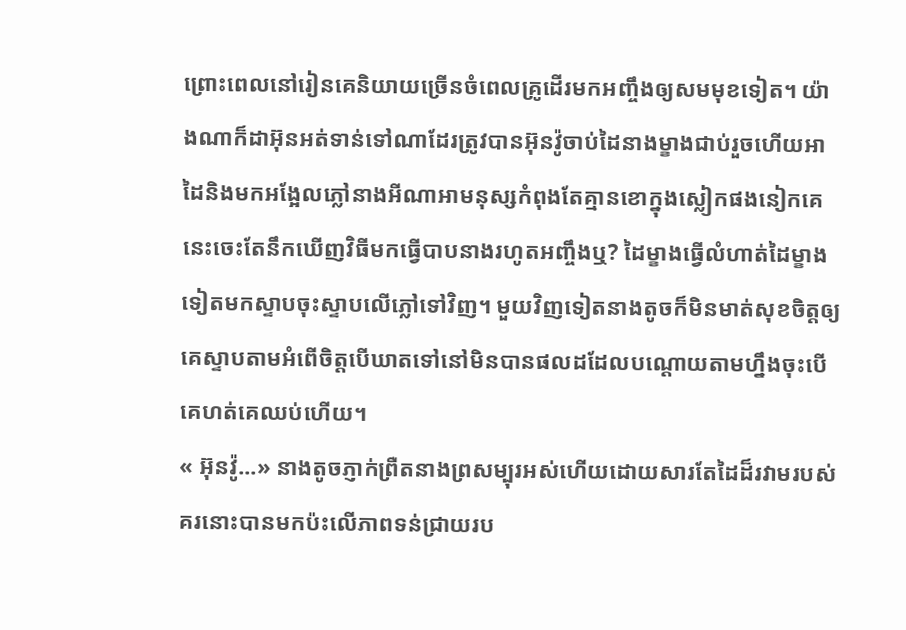ព្រោះពេលនៅរៀនគេនិយាយច្រើនចំពេលគ្រូដើរមកអញ្ចឹងឲ្យសមមុខទៀត។ យ៉ាងណាក៏ដាអ៊ុនអត់ទាន់ទៅណាដែរត្រូវបានអ៊ុនវ៉ូចាប់ដៃនាងម្ខាងជាប់រួចហើយអាដៃនិងមកអង្អែលភ្លៅនាងអីណាអាមនុស្សកំពុងតែគ្មានខោក្នុងស្លៀកផងនៀកគេនេះចេះតែនឹកឃើញវិធីមកធ្វើបាបនាងរហូតអញ្ចឹងឬ? ដៃម្ខាងធ្វើលំហាត់ដៃម្ខាងទៀតមកស្ទាបចុះស្ទាបលើភ្លៅទៅវិញ។ មួយវិញទៀតនាងតូចក៏មិនមាត់សុខចិត្តឲ្យគេស្ទាបតាមអំពើចិត្តបើឃាតទៅនៅមិនបានផលដដែលបណ្ដោយតាមហ្នឹងចុះបើគេហត់គេឈប់ហើយ។
« អ៊ុនវ៉ូ...» នាងតូចភ្ញាក់ព្រឺតនាងព្រសម្បុរអស់ហើយដោយសារតែដៃដ៏រវាមរបស់គរនោះបានមកប៉ះលើភាពទន់ជ្រាយរប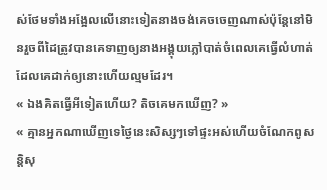ស់ថែមទាំងអង្អែលលើនោះទៀតនាងចង់គេចចេញណាស់ប៉ុន្ដែនៅមិនរួចពីដៃត្រូវបានគេទាញឲ្យនាងអង្គុយភ្លៅបាត់ចំពេលគេធ្វើលំហាត់ដែលគេដាក់ឲ្យនោះហើយល្មមដែរ។
« ឯងគិតធ្វើអីទៀតហើយ? តិចគេមកឃើញ? »
« គ្មានអ្នកណាឃើញទេថ្ងៃនេះសិស្សៗទៅផ្ទះអស់ហើយចំណែកពូសន្តិសុ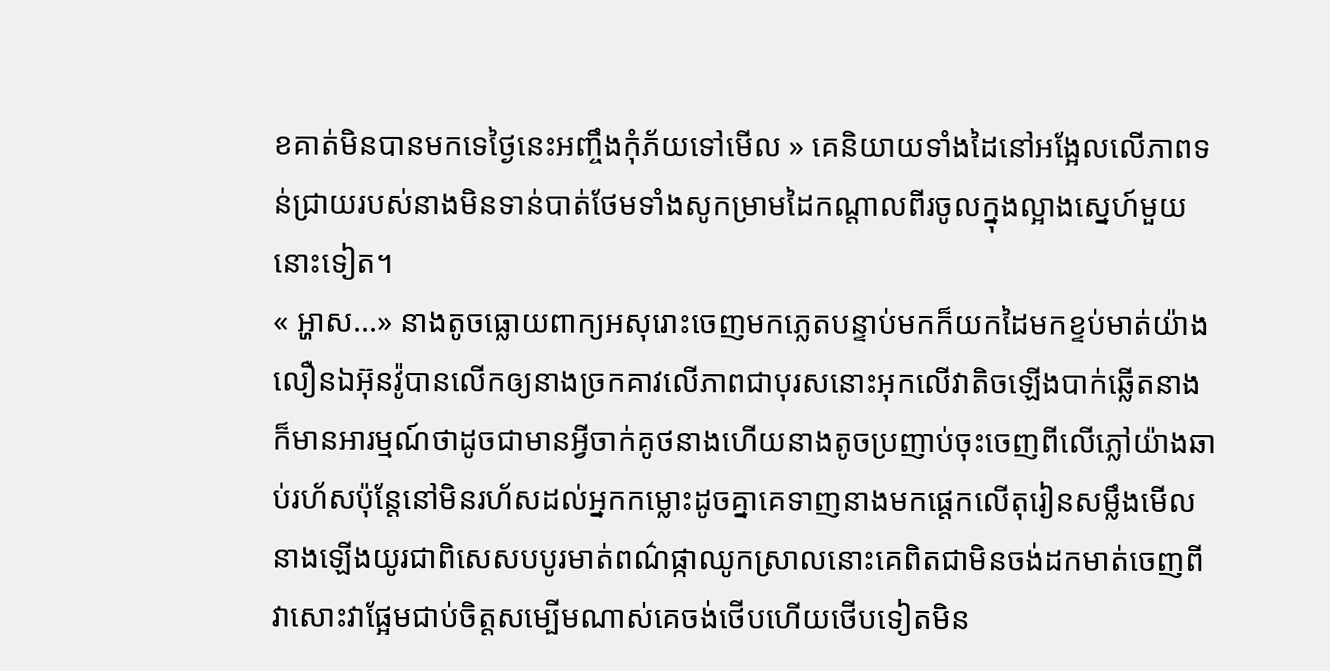ខគាត់មិនបានមកទេថ្ងៃនេះអញ្ចឹងកុំភ័យទៅមើល » គេនិយាយទាំងដៃនៅអង្អែលលើភាពទន់ជ្រាយរបស់នាងមិនទាន់បាត់ថែមទាំងសូកម្រាមដៃកណ្ដាលពីរចូលក្នុងល្អាងស្នេហ៍មួយនោះទៀត។
« អ្ហាស...» នាងតូចធ្លោយពាក្យអសុរោះចេញមកភ្លេតបន្ទាប់មកក៏យកដៃមកខ្ទប់មាត់យ៉ាងលឿនឯអ៊ុនវ៉ូបានលើកឲ្យនាងច្រកគាវលើភាពជាបុរសនោះអុកលើវាតិចឡើងបាក់ឆ្លើតនាងក៏មានអារម្មណ៍ថាដូចជាមានអ្វីចាក់គូថនាងហើយនាងតូចប្រញាប់ចុះចេញពីលើភ្លៅយ៉ាងឆាប់រហ័សប៉ុន្តែនៅមិនរហ័សដល់អ្នកកម្លោះដូចគ្នាគេទាញនាងមកផ្ដេកលើតុរៀនសម្លឹងមើលនាងឡើងយូរជាពិសេសបបូរមាត់ពណ៌ផ្កាឈូកស្រាលនោះគេពិតជាមិនចង់ដកមាត់ចេញពីវាសោះវាផ្អែមជាប់ចិត្តសម្បើមណាស់គេចង់ថើបហើយថើបទៀតមិន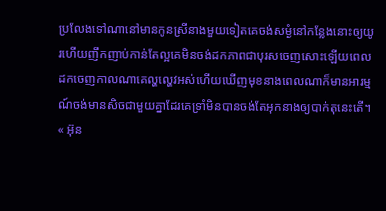ប្រលែងទៅណានៅមានកូនស្រីនាងមួយទៀតគេចង់សម្ងំនៅកន្លែងនោះឲ្យយូរហើយញឹកញាប់កាន់តែល្អគេមិនចង់ដកភាពជាបុរសចេញសោះឡើយពេលដកចេញកាលណាគេល្ហល្ហេវអស់ហើយឃើញមុខនាងពេលណាក៏មានអារម្មណ៍ចង់មានសិចជាមួយគ្នាដែរគេទ្រាំមិនបានចង់តែអុកនាងឲ្យបាក់តុនេះតើ។
« អ៊ុន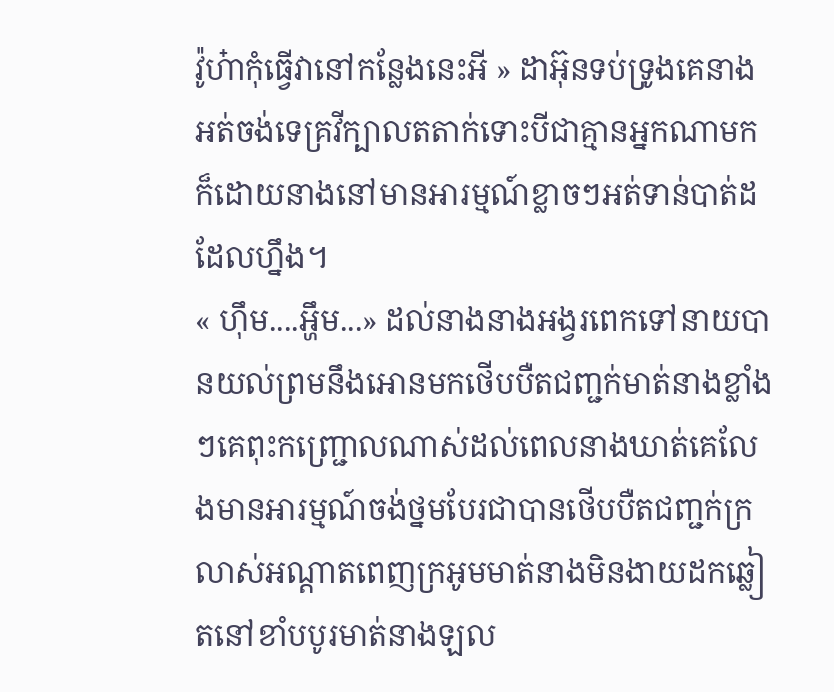វ៉ូហ៎ាកុំធ្វើវានៅកន្លែងនេះអី » ដាអ៊ុនទប់ទ្រូងគេនាងអត់ចង់ទេគ្រវីក្បាលតតាក់ទោះបីជាគ្មានអ្នកណាមកក៏ដោយនាងនៅមានអារម្មណ៍ខ្លាចៗអត់ទាន់បាត់ដដែលហ្នឹង។
« ហ៊ឹម....អ្ហឹម...» ដល់នាងនាងអង្វរពេកទៅនាយបានយល់ព្រមនឹងអោនមកថើបបឺតជញ្ជក់មាត់នាងខ្លាំងៗគេពុះកញ្រ្ជោលណាស់ដល់ពេលនាងឃាត់គេលែងមានអារម្មណ៍ចង់ថ្នមបែរជាបានថើបបឺតជញ្ជក់ក្រលាស់អណ្ដាតពេញក្រអូមមាត់នាងមិនងាយដកឆ្លៀតនៅខាំបបូរមាត់នាងឡល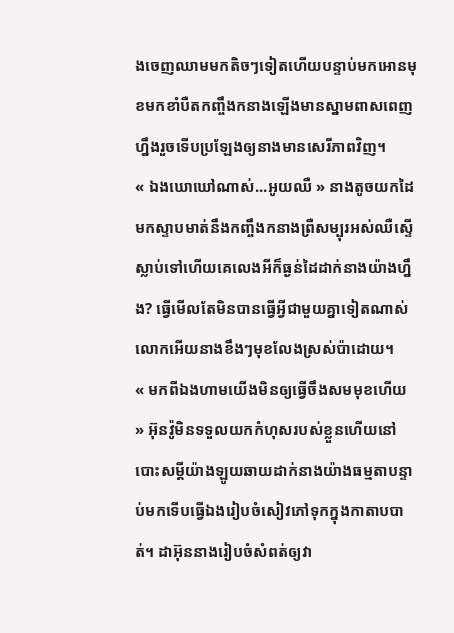ងចេញឈាមមកតិចៗទៀតហើយបន្ទាប់មកអោនមុខមកខាំបឺតកញ្ចឹងកនាងឡើងមានស្នាមពាសពេញហ្នឹងរួចទើបប្រឡែងឲ្យនាងមានសេរីភាពវិញ។
« ឯងឃោឃៅណាស់...អូយឈឺ » នាងតូចយកដៃមកស្ទាបមាត់នឹងកញ្ចឹងកនាងព្រឺសម្បុរអស់ឈឺស្ទើស្លាប់ទៅហើយគេលេងអីក៏ធ្ងន់ដៃដាក់នាងយ៉ាងហ្នឹង? ធ្វើមើលតែមិនបានធ្វើអ្វីជាមួយគ្នាទៀតណាស់លោកអើយនាងខឹងៗមុខលែងស្រស់ប៉ាដោយ។
« មកពីឯងហាមយើងមិនឲ្យធ្វើចឹងសមមុខហើយ » អ៊ុនវ៉ូមិនទទួលយកកំហុសរបស់ខ្លួនហើយនៅបោះសម្ដីយ៉ាងឡូយឆាយដាក់នាងយ៉ាងធម្មតាបន្ទាប់មកទើបធ្វើឯងរៀបចំសៀវភៅទុកក្នុងកាតាបបាត់។ ដាអ៊ុននាងរៀបចំសំពត់ឲ្យវា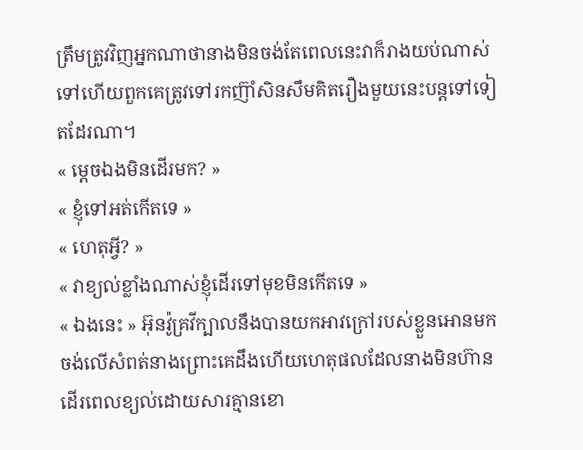ត្រឹមត្រូវវិញអ្នកណាថានាងមិនចង់តែពេលនេះវាក៏រាងយប់ណាស់ទៅហើយពួកគេត្រូវទៅរកញ៊ាំសិនសឹមគិតរឿងមួយនេះបន្តទៅទៀតដែរណា។
« ម្ដេចឯងមិនដើរមក? »
« ខ្ញុំទៅអត់កើតទេ »
« ហេតុអ្វី? »
« វាខ្យល់ខ្លាំងណាស់ខ្ញុំដើរទៅមុខមិនកើតទេ »
« ឯងនេះ » អ៊ុនវ៉ូគ្រវីក្បាលនឹងបានយកអាវក្រៅរបស់ខ្លួនអោនមកចង់លើសំពត់នាងព្រោះគេដឹងហើយហេតុផលដែលនាងមិនហ៊ានដើរពេលខ្យល់ដោយសារគ្មានខោ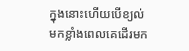ក្នុងនោះហើយបើខ្យល់មកខ្លាំងពេលគេដើរមក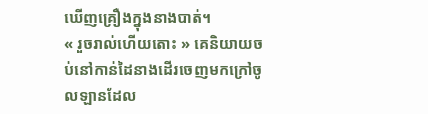ឃើញគ្រឿងក្នុងនាងបាត់។
« រួចរាល់ហើយតោះ » គេនិយាយចប់នៅកាន់ដៃនាងដើរចេញមកក្រៅចូលឡានដែល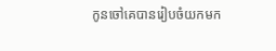កូនចៅគេបានរៀបចំយកមក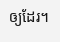ឲ្យដែរ។